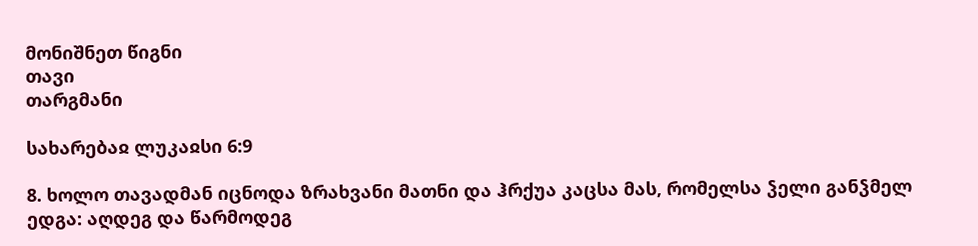მონიშნეთ წიგნი
თავი
თარგმანი

სახარებაჲ ლუკაჲსი 6:9

8. ხოლო თავადმან იცნოდა ზრახვანი მათნი და ჰრქუა კაცსა მას, რომელსა ჴელი განჴმელ ედგა: აღდეგ და წარმოდეგ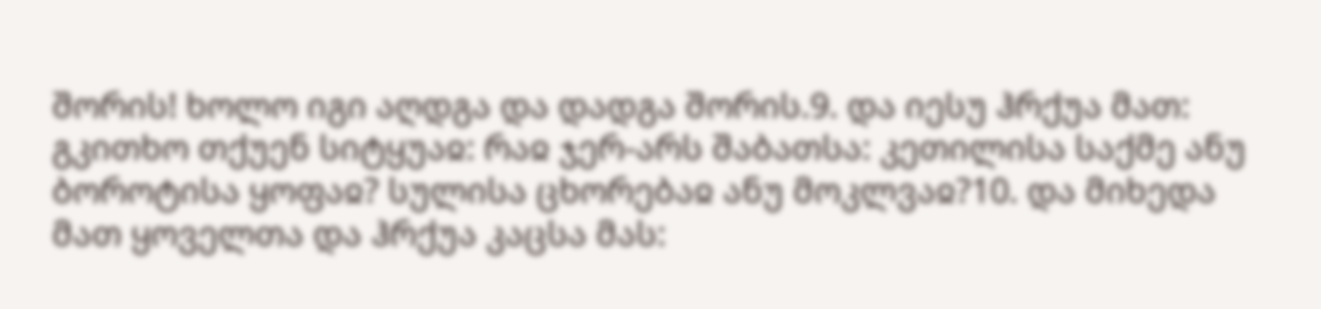შორის! ხოლო იგი აღდგა და დადგა შორის.9. და იესუ ჰრქუა მათ: გკითხო თქუენ სიტყუაჲ: რაჲ ჯერ-არს შაბათსა: კეთილისა საქმე ანუ ბოროტისა ყოფაჲ? სულისა ცხორებაჲ ანუ მოკლვაჲ?10. და მიხედა მათ ყოველთა და ჰრქუა კაცსა მას: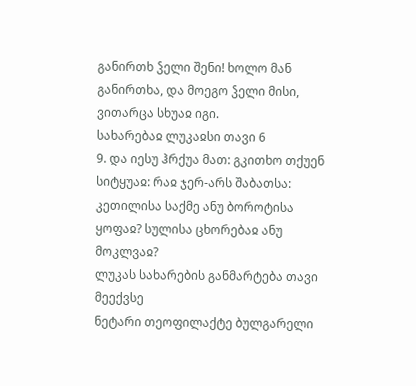განირთხ ჴელი შენი! ხოლო მან განირთხა, და მოეგო ჴელი მისი, ვითარცა სხუაჲ იგი.
სახარებაჲ ლუკაჲსი თავი 6
9. და იესუ ჰრქუა მათ: გკითხო თქუენ სიტყუაჲ: რაჲ ჯერ-არს შაბათსა: კეთილისა საქმე ანუ ბოროტისა ყოფაჲ? სულისა ცხორებაჲ ანუ მოკლვაჲ?
ლუკას სახარების განმარტება თავი მეექვსე
ნეტარი თეოფილაქტე ბულგარელი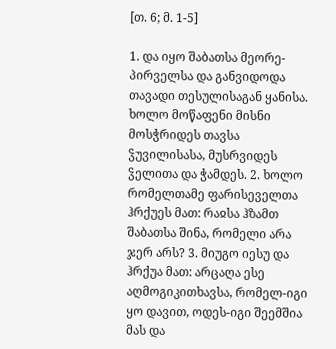[თ. 6; მ. 1-5]

1. და იყო შაბათსა მეორე-პირველსა და განვიდოდა თავადი თესულისაგან ყანისა. ხოლო მოწაფენი მისნი მოსჭრიდეს თავსა ჴუვილისასა, მუსრვიდეს ჴელითა და ჭამდეს. 2. ხოლო რომელთამე ფარისეველთა ჰრქუეს მათ: რაჲსა ჰზამთ შაბათსა შინა, რომელი არა ჯერ არს? 3. მიუგო იესუ და ჰრქუა მათ: არცაღა ესე აღმოგიკითხავსა, რომელ-იგი ყო დავით, ოდეს-იგი შეემშია მას და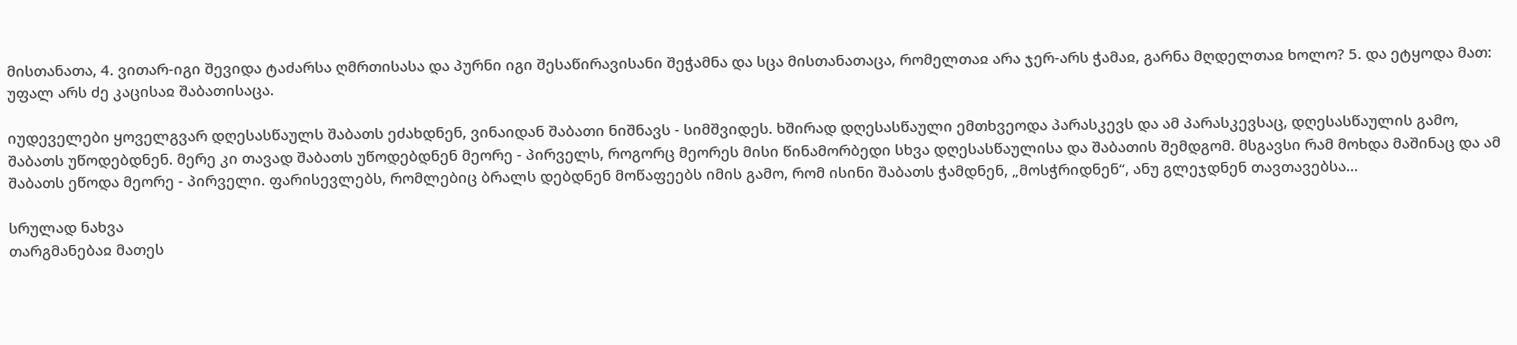მისთანათა, 4. ვითარ-იგი შევიდა ტაძარსა ღმრთისასა და პურნი იგი შესაწირავისანი შეჭამნა და სცა მისთანათაცა, რომელთაჲ არა ჯერ-არს ჭამაჲ, გარნა მღდელთაჲ ხოლო? 5. და ეტყოდა მათ: უფალ არს ძე კაცისაჲ შაბათისაცა.

იუდეველები ყოველგვარ დღესასწაულს შაბათს ეძახდნენ, ვინაიდან შაბათი ნიშნავს - სიმშვიდეს. ხშირად დღესასწაული ემთხვეოდა პარასკევს და ამ პარასკევსაც, დღესასწაულის გამო, შაბათს უწოდებდნენ. მერე კი თავად შაბათს უწოდებდნენ მეორე - პირველს, როგორც მეორეს მისი წინამორბედი სხვა დღესასწაულისა და შაბათის შემდგომ. მსგავსი რამ მოხდა მაშინაც და ამ შაბათს ეწოდა მეორე - პირველი. ფარისევლებს, რომლებიც ბრალს დებდნენ მოწაფეებს იმის გამო, რომ ისინი შაბათს ჭამდნენ, „მოსჭრიდნენ“, ანუ გლეჯდნენ თავთავებსა...

სრულად ნახვა
თარგმანებაჲ მათეს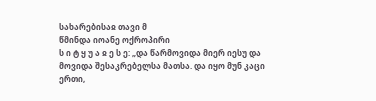სახარებისაჲ თავი მ
წმინდა იოანე ოქროპირი
ს ი ტ ყ უ ა ჲ ე ს ე: „და წარმოვიდა მიერ იესუ და მოვიდა შესაკრებელსა მათსა. და იყო მუნ კაცი ერთი,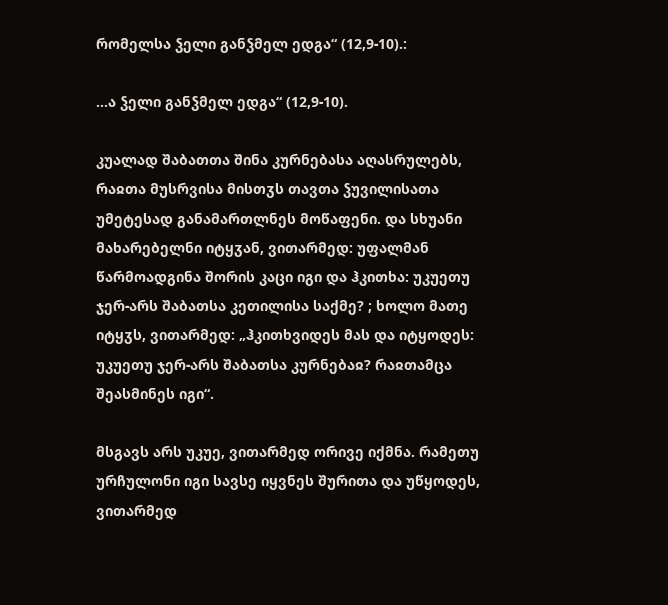რომელსა ჴელი განჴმელ ედგა“ (12,9-10).:

...ა ჴელი განჴმელ ედგა“ (12,9-10).

კუალად შაბათთა შინა კურნებასა აღასრულებს, რაჲთა მუსრვისა მისთჳს თავთა ჴუვილისათა უმეტესად განამართლნეს მოწაფენი. და სხუანი მახარებელნი იტყჳან, ვითარმედ: უფალმან წარმოადგინა შორის კაცი იგი და ჰკითხა: უკუეთუ ჯერ-არს შაბათსა კეთილისა საქმე? ; ხოლო მათე იტყჳს, ვითარმედ: „ჰკითხვიდეს მას და იტყოდეს: უკუეთუ ჯერ-არს შაბათსა კურნებაჲ? რაჲთამცა შეასმინეს იგი“.

მსგავს არს უკუე, ვითარმედ ორივე იქმნა. რამეთუ ურჩულონი იგი სავსე იყვნეს შურითა და უწყოდეს, ვითარმედ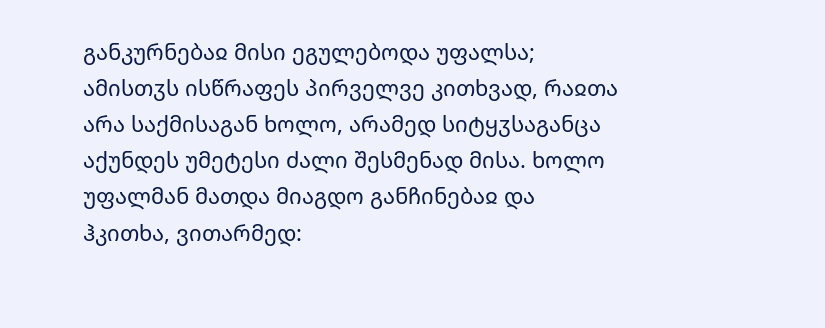განკურნებაჲ მისი ეგულებოდა უფალსა; ამისთჳს ისწრაფეს პირველვე კითხვად, რაჲთა არა საქმისაგან ხოლო, არამედ სიტყჳსაგანცა აქუნდეს უმეტესი ძალი შესმენად მისა. ხოლო უფალმან მათდა მიაგდო განჩინებაჲ და ჰკითხა, ვითარმედ: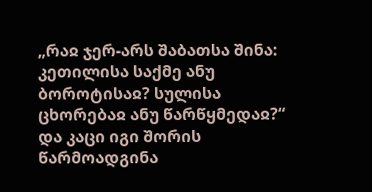„რაჲ ჯერ-არს შაბათსა შინა: კეთილისა საქმე ანუ ბოროტისაჲ? სულისა ცხორებაჲ ანუ წარწყმედაჲ?“ და კაცი იგი შორის წარმოადგინა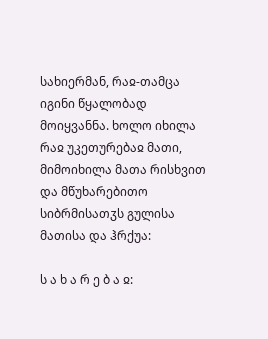სახიერმან, რაჲ-თამცა იგინი წყალობად მოიყვანნა. ხოლო იხილა რაჲ უკეთურებაჲ მათი, მიმოიხილა მათა რისხვით და მწუხარებითო სიბრმისათჳს გულისა მათისა და ჰრქუა:

ს ა ხ ა რ ე ბ ა ჲ: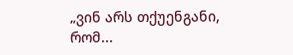„ვინ არს თქუენგანი, რომ...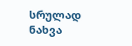სრულად ნახვა